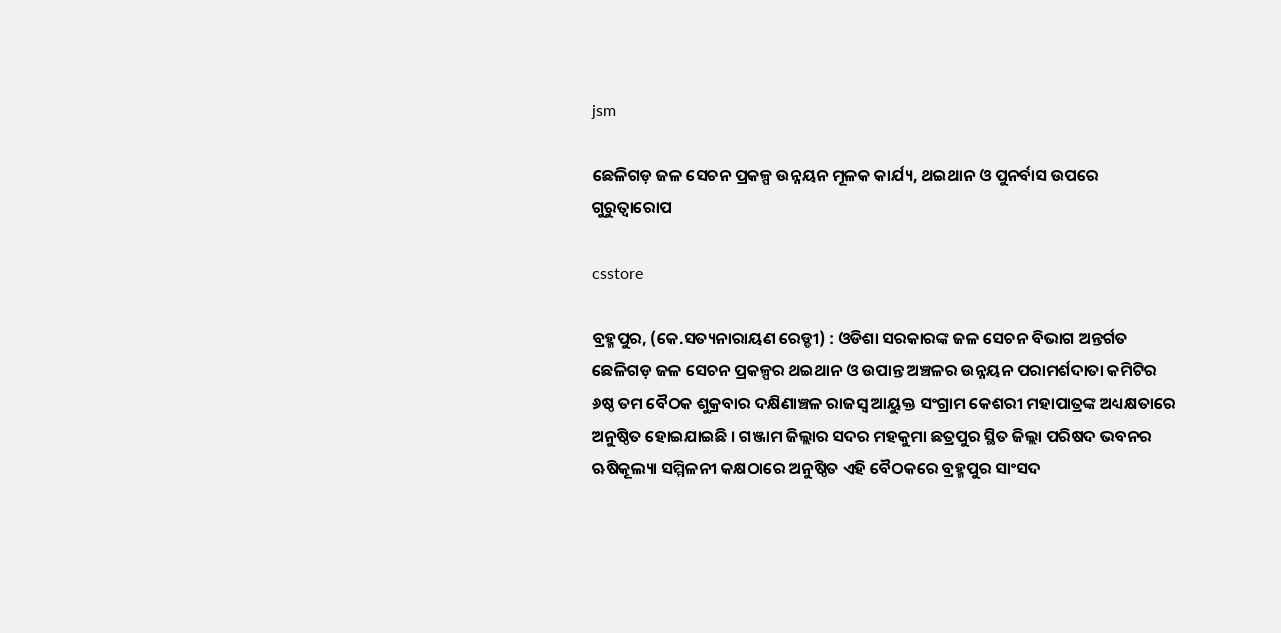jsm

ଛେଳିଗଡ଼ ଜଳ ସେଚନ ପ୍ରକଳ୍ପ ଉନ୍ନୟନ ମୂଳକ କାର୍ଯ୍ୟ, ଥଇଥାନ ଓ ପୁନର୍ବାସ ଉପରେ ଗୁରୁତ୍ୱାରୋପ

csstore

ବ୍ରହ୍ମପୁର, (କେ.ସତ୍ୟନାରାୟଣ ରେଡ୍ଡୀ) : ଓଡିଶା ସରକାରଙ୍କ ଜଳ ସେଚନ ବିଭାଗ ଅନ୍ତର୍ଗତ ଛେଳିଗଡ଼ ଜଳ ସେଚନ ପ୍ରକଳ୍ପର ଥଇଥାନ ଓ ଉପାନ୍ତ ଅଞ୍ଚଳର ଉନ୍ନୟନ ପରାମର୍ଶଦାତା କମିଟିର ୬ଷ୍ଠ ତମ ବୈଠକ ଶୁକ୍ରବାର ଦକ୍ଷିଣାଞ୍ଚଳ ରାଜସ୍ୱ ଆୟୁକ୍ତ ସଂଗ୍ରାମ କେଶରୀ ମହାପାତ୍ରଙ୍କ ଅଧ୍ୟକ୍ଷତାରେ ଅନୁଷ୍ଠିତ ହୋଇଯାଇଛି । ଗଞ୍ଜାମ ଜିଲ୍ଲାର ସଦର ମହକୁମା ଛତ୍ରପୁର ସ୍ଥିତ ଜିଲ୍ଲା ପରିଷଦ ଭବନର ଋଷିକୂଲ୍ୟା ସମ୍ମିଳନୀ କକ୍ଷଠାରେ ଅନୁଷ୍ଠିତ ଏହି ବୈଠକରେ ବ୍ରହ୍ମପୁର ସାଂସଦ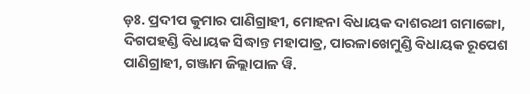ଡ଼ଃ. ପ୍ରଦୀପ କୁମାର ପାଣିଗ୍ରାହୀ, ମୋହନା ବିଧାୟକ ଦାଶରଥୀ ଗମାଙ୍ଗୋ, ଦିଗପହଣ୍ଡି ବିଧାୟକ ସିଦ୍ଧାନ୍ତ ମହାପାତ୍ର, ପାରଳାଖେମୁଣ୍ଡି ବିଧାୟକ ରୂପେଶ ପାଣିଗ୍ରାହୀ, ଗଞ୍ଜାମ ଜିଲ୍ଲାପାଳ ୱି.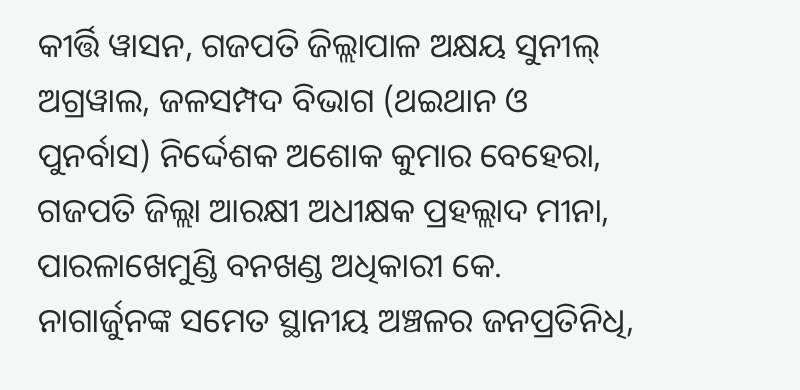କୀର୍ତ୍ତି ୱାସନ, ଗଜପତି ଜିଲ୍ଲାପାଳ ଅକ୍ଷୟ ସୁନୀଲ୍ ଅଗ୍ରୱାଲ, ଜଳସମ୍ପଦ ବିଭାଗ (ଥଇଥାନ ଓ ପୁନର୍ବାସ) ନିର୍ଦ୍ଦେଶକ ଅଶୋକ କୁମାର ବେହେରା, ଗଜପତି ଜିଲ୍ଲା ଆରକ୍ଷୀ ଅଧୀକ୍ଷକ ପ୍ରହଲ୍ଲାଦ ମୀନା, ପାରଳାଖେମୁଣ୍ଡି ବନଖଣ୍ଡ ଅଧିକାରୀ କେ. ନାଗାର୍ଜୁନଙ୍କ ସମେତ ସ୍ଥାନୀୟ ଅଞ୍ଚଳର ଜନପ୍ରତିନିଧି,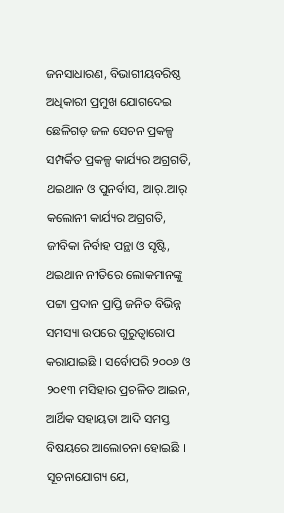ଜନସାଧାରଣ, ବିଭାଗୀୟବରିଷ୍ଠ ଅଧିକାରୀ ପ୍ରମୁଖ ଯୋଗଦେଇ ଛେଳିଗଡ଼ ଜଳ ସେଚନ ପ୍ରକଳ୍ପ ସମ୍ପର୍କିତ ପ୍ରକଳ୍ପ କାର୍ଯ୍ୟର ଅଗ୍ରଗତି, ଥଇଥାନ ଓ ପୁନର୍ବାସ, ଆର୍.ଆର୍ କଲୋନୀ କାର୍ଯ୍ୟର ଅଗ୍ରଗତି, ଜୀବିକା ନିର୍ବାହ ପନ୍ଥା ଓ ସୃଷ୍ଟି, ଥଇଥାନ ନୀତିରେ ଲୋକମାନଙ୍କୁ ପଟ୍ଟା ପ୍ରଦାନ ପ୍ରାପ୍ତି ଜନିତ ବିଭିନ୍ନ ସମସ୍ୟା ଉପରେ ଗୁରୁତ୍ୱାରୋପ କରାଯାଇଛି । ସର୍ବୋପରି ୨୦୦୬ ଓ ୨୦୧୩ ମସିହାର ପ୍ରଚଳିତ ଆଇନ, ଆର୍ଥିକ ସହାୟତା ଆଦି ସମସ୍ତ ବିଷୟରେ ଆଲୋଚନା ହୋଇଛି । ସୂଚନାଯୋଗ୍ୟ ଯେ,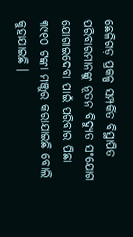ଛେଳିଗଡ଼ ପ୍ରକଳ୍ପ ସମ୍ପର୍କିତ ବିସ୍ଥାପିତ ପରିବାରମାନଙ୍କୁ ନୂତନ ବିଦ୍ୟୁତ ସଂଯୋଗ ଯୋଗାଇଦେବା ପାଇଁ ପରିବାର ପିଛା ୩୯୧୦ ଟଙ୍କା ମଞ୍ଜୁର କରାଯାଇଛି ବୋଲି କୁହାଯାଇଛି ।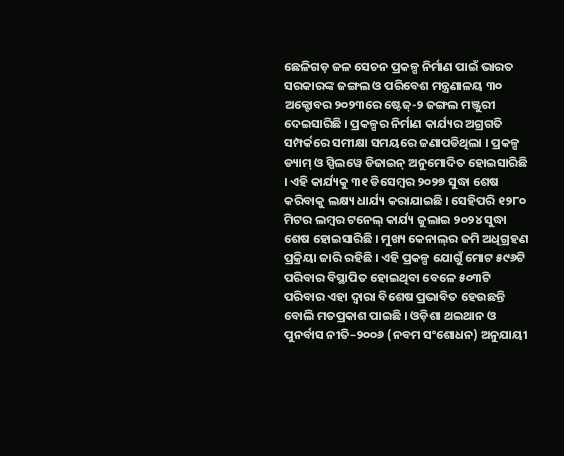ଛେଳିଗଡ଼ ଜଳ ସେଚନ ପ୍ରକଳ୍ପ ନିର୍ମାଣ ପାଇଁ ଭାରତ ସରକାରଙ୍କ ଜଙ୍ଗଲ ଓ ପରିବେଶ ମନ୍ତ୍ରଣାଳୟ ୩୦ ଅକ୍ଟୋବର ୨୦୨୩ରେ ଷ୍ଟେଜ୍-୨ ଜଙ୍ଗଲ ମଞ୍ଜୁରୀ ଦେଇସାରିଛି । ପ୍ରକଳ୍ପର ନିର୍ମାଣ କାର୍ଯ୍ୟର ଅଗ୍ରଗତି ସମ୍ପର୍କରେ ସମୀକ୍ଷା ସମୟରେ ଜଣାପଡିଥିଲା । ପ୍ରକଳ୍ପ ଡ୍ୟାମ୍ ଓ ସ୍ପିଲୱେ ଡିଜାଇନ୍ ଅନୁମୋଦିତ ହୋଇସାରିଛି । ଏହି କାର୍ଯ୍ୟକୁ ୩୧ ଡିସେମ୍ବର ୨୦୨୭ ସୁଦ୍ଧା ଶେଷ କରିବାକୁ ଲକ୍ଷ୍ୟ ଧାର୍ଯ୍ୟ କରାଯାଇଛି । ସେହିପରି ୧୨୮୦ ମିଟର ଲମ୍ବର ଟନେଲ୍ କାର୍ଯ୍ୟ ଜୁଲାଇ ୨୦୨୪ ସୁଦ୍ଧା ଶେଷ ହୋଇସାରିଛି । ମୁଖ୍ୟ କେନାଲ୍‌ର ଜମି ଅଧିଗ୍ରହଣ ପ୍ରକ୍ରିୟା ଜାରି ରହିଛି । ଏହି ପ୍ରକଳ୍ପ ଯୋଗୁଁ ମୋଟ ୫୯୬ଟି ପରିବାର ବିସ୍ଥାପିତ ହୋଇଥିବା ବେଳେ ୫୦୩ଟି ପରିବାର ଏହା ଦ୍ୱାରା ବିଶେଷ ପ୍ରଭାବିତ ହେଉଛନ୍ତି ବୋଲି ମତପ୍ରକାଶ ପାଇଛି । ଓଡ଼ିଶା ଥଇଥାନ ଓ ପୁନର୍ବାସ ନୀତି–୨୦୦୬ (ନବମ ସଂଶୋଧନ) ଅନୁଯାୟୀ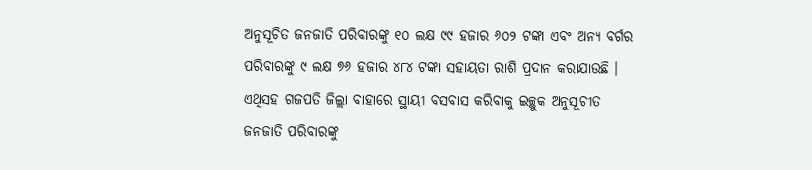ଅନୁସୂଚିତ ଜନଜାତି ପରିବାରଙ୍କୁ ୧୦ ଲକ୍ଷ ୯୯ ହଜାର ୬୦୨ ଟଙ୍କା ଏବଂ ଅନ୍ୟ ବର୍ଗର ପରିବାରଙ୍କୁ ୯ ଲକ୍ଷ ୭୬ ହଜାର ୪୮୪ ଟଙ୍କା ସହାୟତା ରାଶି ପ୍ରଦାନ କରାଯାଉଛି । ଏଥିସହ ଗଜପତି ଜିଲ୍ଲା ବାହାରେ ସ୍ଥାୟୀ ବସବାସ କରିବାକୁ ଇଚ୍ଛୁକ ଅନୁସୂଚୀତ ଜନଜାତି ପରିବାରଙ୍କୁ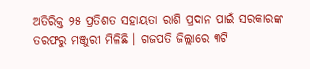ଅତିରିକ୍ତ ୨୫ ପ୍ରତିଶତ ସହାୟତା ରାଶି ପ୍ରଦାନ ପାଇଁ ସରକାରଙ୍କ ତରଫରୁ ମଞ୍ଜୁରୀ ମିଳିଛି । ଗଜପତି ଜିଲ୍ଲାରେ ୩ଟି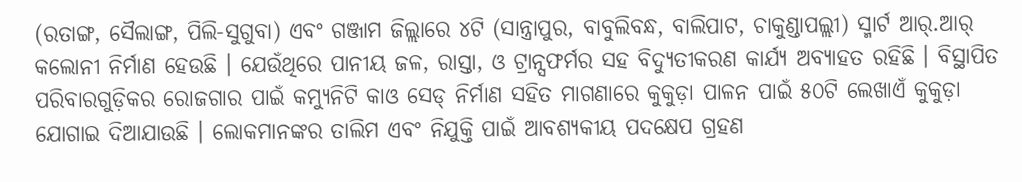(ରତାଙ୍ଗ, ସୈଲାଙ୍ଗ, ପିଲି-ସୁଗୁବା) ଏବଂ ଗଞ୍ଜାମ ଜିଲ୍ଲାରେ ୪ଟି (ସାନ୍ତ୍ରାପୁର, ବାବୁଲିବନ୍ଧ, ବାଲିପାଟ, ଚାକୁଣ୍ଡାପଲ୍ଲୀ) ସ୍ମାର୍ଟ ଆର୍.ଆର୍ କଲୋନୀ ନିର୍ମାଣ ହେଉଛି । ଯେଉଁଥିରେ ପାନୀୟ ଜଳ, ରାସ୍ତା, ଓ ଟ୍ରାନ୍ସଫର୍ମର ସହ ବିଦ୍ୟୁତୀକରଣ କାର୍ଯ୍ୟ ଅବ୍ୟାହତ ରହିଛି । ବିସ୍ଥାପିତ ପରିବାରଗୁଡ଼ିକର ରୋଜଗାର ପାଇଁ କମ୍ୟୁନିଟି କାଓ ସେଡ୍ ନିର୍ମାଣ ସହିତ ମାଗଣାରେ କୁକୁଡ଼ା ପାଳନ ପାଇଁ ୫୦ଟି ଲେଖାଏଁ କୁକୁଡ଼ା ଯୋଗାଇ ଦିଆଯାଉଛି । ଲୋକମାନଙ୍କର ତାଲିମ ଏବଂ ନିଯୁକ୍ତି ପାଇଁ ଆବଶ୍ୟକୀୟ ପଦକ୍ଷେପ ଗ୍ରହଣ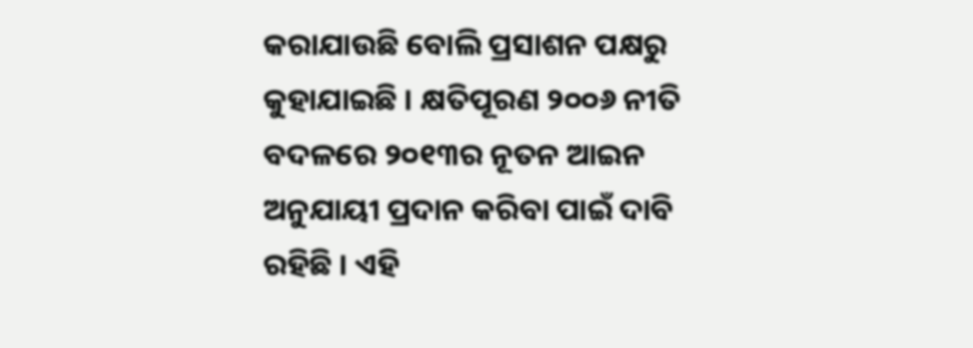କରାଯାଉଛି ବୋଲି ପ୍ରସାଶନ ପକ୍ଷରୁ କୁହାଯାଇଛି । କ୍ଷତିପୂରଣ ୨୦୦୬ ନୀତି ବଦଳରେ ୨୦୧୩ର ନୂତନ ଆଇନ ଅନୁଯାୟୀ ପ୍ରଦାନ କରିବା ପାଇଁ ଦାବି ରହିଛି । ଏହି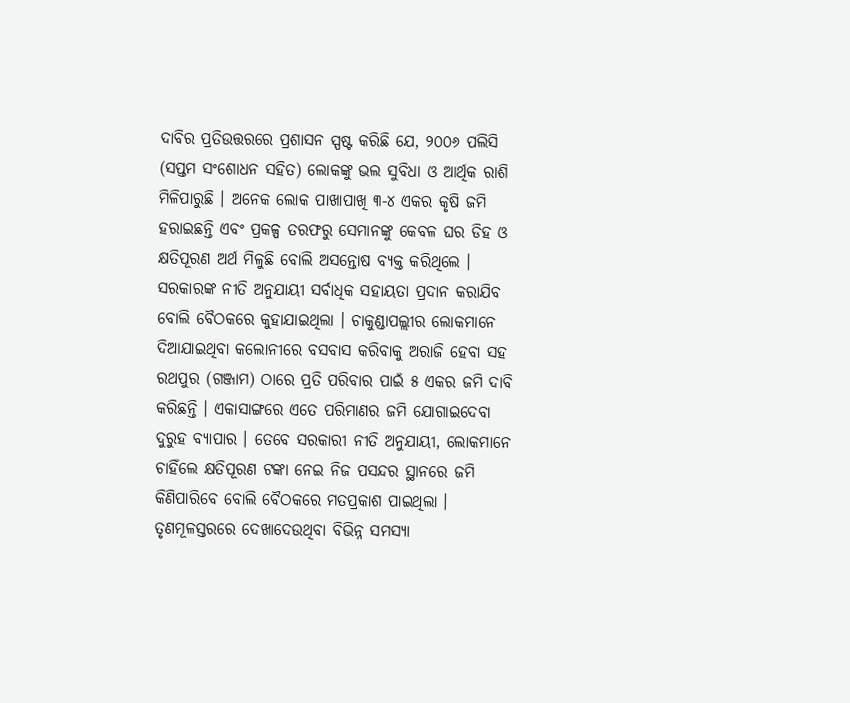ଦାବିର ପ୍ରତିଉତ୍ତରରେ ପ୍ରଶାସନ ସ୍ପଷ୍ଟ କରିଛି ଯେ, ୨୦୦୬ ପଲିସି (ସପ୍ତମ ସଂଶୋଧନ ସହିତ) ଲୋକଙ୍କୁ ଭଲ ସୁବିଧା ଓ ଆର୍ଥିକ ରାଶି ମିଳିପାରୁଛି । ଅନେକ ଲୋକ ପାଖାପାଖି ୩-୪ ଏକର କୃଷି ଜମି ହରାଇଛନ୍ତି ଏବଂ ପ୍ରକଳ୍ପ ତରଫରୁ ସେମାନଙ୍କୁ କେବଳ ଘର ଡିହ ଓ କ୍ଷତିପୂରଣ ଅର୍ଥ ମିଳୁଛି ବୋଲି ଅସନ୍ତୋଷ ବ୍ୟକ୍ତ କରିଥିଲେ । ସରକାରଙ୍କ ନୀତି ଅନୁଯାୟୀ ସର୍ବାଧିକ ସହାୟତା ପ୍ରଦାନ କରାଯିବ ବୋଲି ବୈଠକରେ କୁହାଯାଇଥିଲା । ଚାକୁଣ୍ଡାପଲ୍ଲୀର ଲୋକମାନେ ଦିଆଯାଇଥିବା କଲୋନୀରେ ବସବାସ କରିବାକୁ ଅରାଜି ହେବା ସହ ରଥପୁର (ଗଞ୍ଜାମ) ଠାରେ ପ୍ରତି ପରିବାର ପାଇଁ ୫ ଏକର ଜମି ଦାବି କରିଛନ୍ତି । ଏକାସାଙ୍ଗରେ ଏତେ ପରିମାଣର ଜମି ଯୋଗାଇଦେବା ଦୁରୁହ ବ୍ୟାପାର । ତେବେ ସରକାରୀ ନୀତି ଅନୁଯାୟୀ, ଲୋକମାନେ ଚାହିଁଲେ କ୍ଷତିପୂରଣ ଟଙ୍କା ନେଇ ନିଜ ପସନ୍ଦର ସ୍ଥାନରେ ଜମି କିଣିପାରିବେ ବୋଲି ବୈଠକରେ ମତପ୍ରକାଶ ପାଇଥିଲା । ତୃଣମୂଳସ୍ତରରେ ଦେଖାଦେଉଥିବା ବିଭିନ୍ନ ସମସ୍ୟା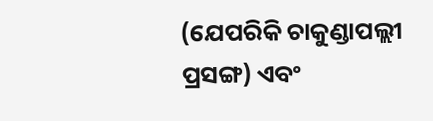(ଯେପରିକି ଚାକୁଣ୍ଡାପଲ୍ଲୀ ପ୍ରସଙ୍ଗ) ଏବଂ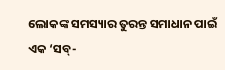ଲୋକଙ୍କ ସମସ୍ୟାର ତୁରନ୍ତ ସମାଧାନ ପାଇଁ ଏକ ‘ସବ୍-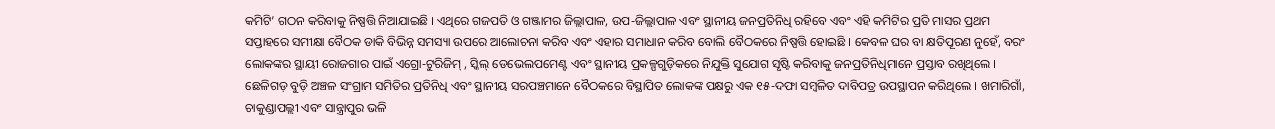କମିଟି’ ଗଠନ କରିବାକୁ ନିଷ୍ପତ୍ତି ନିଆଯାଇଛି । ଏଥିରେ ଗଜପତି ଓ ଗଞ୍ଜାମର ଜିଲ୍ଲାପାଳ, ଉପ-ଜିଲ୍ଲାପାଳ ଏବଂ ସ୍ଥାନୀୟ ଜନପ୍ରତିନିଧି ରହିବେ ଏବଂ ଏହି କମିଟିର ପ୍ରତି ମାସର ପ୍ରଥମ ସପ୍ତାହରେ ସମୀକ୍ଷା ବୈଠକ ଡାକି ବିଭିନ୍ନ ସମସ୍ୟା ଉପରେ ଆଲୋଚନା କରିବ ଏବଂ ଏହାର ସମାଧାନ କରିବ ବୋଲି ବୈଠକରେ ନିଷ୍ପତ୍ତି ହୋଇଛି । କେବଳ ଘର ବା କ୍ଷତିପୂରଣ ନୁହେଁ, ବରଂ ଲୋକଙ୍କର ସ୍ଥାୟୀ ରୋଜଗାର ପାଇଁ ଏଗ୍ରୋ-ଟୁରିଜିମ୍ , ସ୍କିଲ୍ ଡେଭେଲପମେଣ୍ଟ ଏବଂ ସ୍ଥାନୀୟ ପ୍ରକଳ୍ପଗୁଡ଼ିକରେ ନିଯୁକ୍ତି ସୁଯୋଗ ସୃଷ୍ଟି କରିବାକୁ ଜନପ୍ରତିନିଧିମାନେ ପ୍ରସ୍ତାବ ରଖିଥିଲେ । ଛେଳିଗଡ଼ ବୁଡ଼ି ଅଞ୍ଚଳ ସଂଗ୍ରାମ ସମିତିର ପ୍ରତିନିଧି ଏବଂ ସ୍ଥାନୀୟ ସରପଞ୍ଚମାନେ ବୈଠକରେ ବିସ୍ଥାପିତ ଲୋକଙ୍କ ପକ୍ଷରୁ ଏକ ୧୫-ଦଫା ସମ୍ବଳିତ ଦାବିପତ୍ର ଉପସ୍ଥାପନ କରିଥିଲେ । ଖମାରିଗାଁ, ଚାକୁଣ୍ଡାପଲ୍ଲୀ ଏବଂ ସାନ୍ତ୍ରାପୁର ଭଳି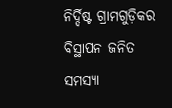ନିର୍ଦ୍ଦିଷ୍ଟ ଗ୍ରାମଗୁଡ଼ିକର ବିସ୍ଥାପନ ଜନିତ ସମସ୍ୟା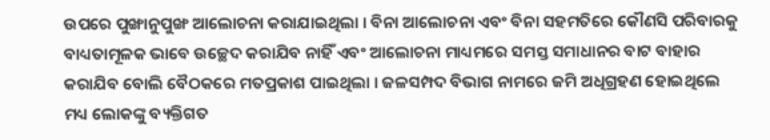ଉପରେ ପୁଙ୍ଖାନୁପୁଙ୍ଖ ଆଲୋଚନା କରାଯାଇଥିଲା । ବିନା ଆଲୋଚନା ଏବଂ ବିନା ସହମତିରେ କୌଣସି ପରିବାରକୁ ବାଧ୍ୟତାମୂଳକ ଭାବେ ଉଚ୍ଛେଦ କରାଯିବ ନାହିଁ ଏବଂ ଆଲୋଚନା ମାଧ୍ୟମରେ ସମସ୍ତ ସମାଧାନର ବାଟ ବାହାର କରାଯିବ ବୋଲି ବୈଠକରେ ମତପ୍ରକାଶ ପାଇଥିଲା । ଜଳସମ୍ପଦ ବିଭାଗ ନାମରେ ଜମି ଅଧିଗ୍ରହଣ ହୋଇଥିଲେ ମଧ୍ୟ ଲୋକଙ୍କୁ ବ୍ୟକ୍ତିଗତ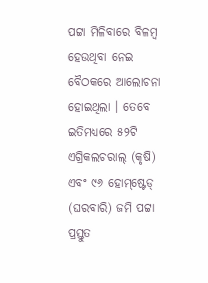ପଟ୍ଟା ମିଳିବାରେ ବିଳମ୍ବ ହେଉଥିବା ନେଇ ବୈଠକରେ ଆଲୋଚନା ହୋଇଥିଲା । ତେବେ ଇତିମଧ୍ୟରେ ୫୨ଟି ଏଗ୍ରିକଲଚରାଲ୍ (କୃଷି) ଏବଂ ୯୬ ହୋମ୍‌ଷ୍ଟେଡ୍ (ଘରବାରି) ଜମି ପଟ୍ଟା ପ୍ରସ୍ତୁତ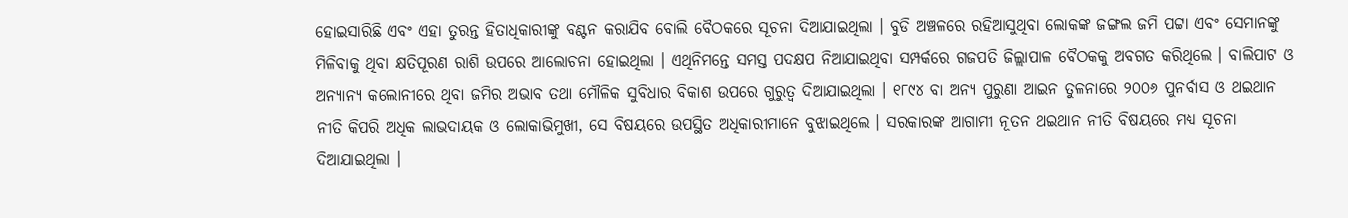ହୋଇସାରିଛି ଏବଂ ଏହା ତୁରନ୍ତ ହିତାଧିକାରୀଙ୍କୁ ବଣ୍ଟନ କରାଯିବ ବୋଲି ବୈଠକରେ ସୂଚନା ଦିଆଯାଇଥିଲା । ବୁଡି ଅଞ୍ଚଳରେ ରହିଆସୁଥିବା ଲୋକଙ୍କ ଜଙ୍ଗଲ ଜମି ପଟ୍ଟା ଏବଂ ସେମାନଙ୍କୁ ମିଳିବାକୁ ଥିବା କ୍ଷତିପୂରଣ ରାଶି ଉପରେ ଆଲୋଚନା ହୋଇଥିଲା । ଏଥିନିମନ୍ତେ ସମସ୍ତ ପଦକ୍ଷପ ନିଆଯାଇଥିବା ସମ୍ପର୍କରେ ଗଜପତି ଜିଲ୍ଲାପାଳ ବୈଠକକୁ ଅବଗତ କରିଥିଲେ । ବାଲିପାଟ ଓ ଅନ୍ୟାନ୍ୟ କଲୋନୀରେ ଥିବା ଜମିର ଅଭାବ ତଥା ମୌଳିକ ସୁବିଧାର ବିକାଶ ଉପରେ ଗୁରୁତ୍ୱ ଦିଆଯାଇଥିଲା । ୧୮୯୪ ବା ଅନ୍ୟ ପୁରୁଣା ଆଇନ ତୁଳନାରେ ୨୦୦୬ ପୁନର୍ବାସ ଓ ଥଇଥାନ ନୀତି କିପରି ଅଧିକ ଲାଭଦାୟକ ଓ ଲୋକାଭିମୁଖୀ, ସେ ବିଷୟରେ ଉପସ୍ଥିତ ଅଧିକାରୀମାନେ ବୁଝାଇଥିଲେ । ସରକାରଙ୍କ ଆଗାମୀ ନୂତନ ଥଇଥାନ ନୀତି ବିଷୟରେ ମଧ୍ୟ ସୂଚନା ଦିଆଯାଇଥିଲା ।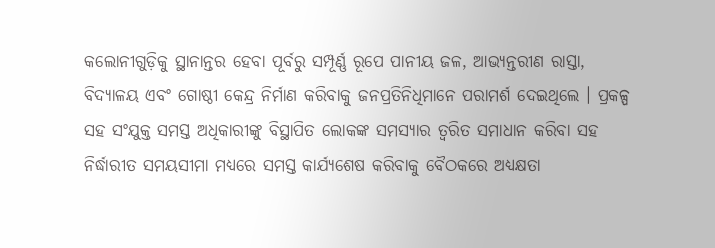କଲୋନୀଗୁଡ଼ିକୁ ସ୍ଥାନାନ୍ତର ହେବା ପୂର୍ବରୁ ସମ୍ପୂର୍ଣ୍ଣ ରୂପେ ପାନୀୟ ଜଳ, ଆଭ୍ୟନ୍ତରୀଣ ରାସ୍ତା, ବିଦ୍ୟାଳୟ ଏବଂ ଗୋଷ୍ଠୀ କେନ୍ଦ୍ର ନିର୍ମାଣ କରିବାକୁ ଜନପ୍ରତିନିଧିମାନେ ପରାମର୍ଶ ଦେଇଥିଲେ । ପ୍ରକଳ୍ପ ସହ ସଂଯୁକ୍ତ ସମସ୍ତ ଅଧିକାରୀଙ୍କୁ ବିସ୍ଥାପିତ ଲୋକଙ୍କ ସମସ୍ୟାର ତ୍ୱରିତ ସମାଧାନ କରିବା ସହ ନିର୍ଦ୍ଧାରୀତ ସମୟସୀମା ମଧ୍ୟରେ ସମସ୍ତ କାର୍ଯ୍ୟଶେଷ କରିବାକୁ ବୈଠକରେ ଅଧ୍ୟକ୍ଷତା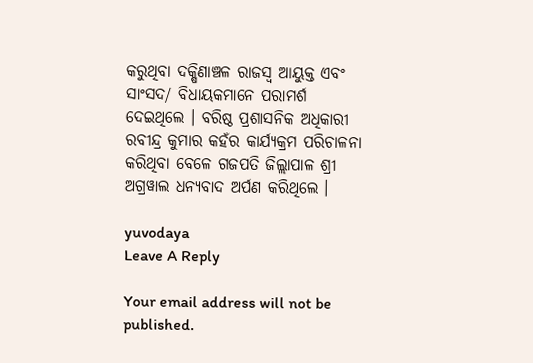କରୁଥିବା ଦକ୍ଷିଣାଞ୍ଚଳ ରାଜସ୍ୱ ଆୟୁକ୍ତ ଏବଂ ସାଂସଦ/ ବିଧାୟକମାନେ ପରାମର୍ଶ ଦେଇଥିଲେ । ବରିଷ୍ଠ ପ୍ରଶାସନିକ ଅଧିକାରୀ ରବୀନ୍ଦ୍ର କୁମାର କହଁର କାର୍ଯ୍ୟକ୍ରମ ପରିଚାଳନା କରିଥିବା ବେଳେ ଗଜପତି ଜିଲ୍ଲାପାଳ ଶ୍ରୀ ଅଗ୍ରୱାଲ ଧନ୍ୟବାଦ ଅର୍ପଣ କରିଥିଲେ ।

yuvodaya
Leave A Reply

Your email address will not be published.